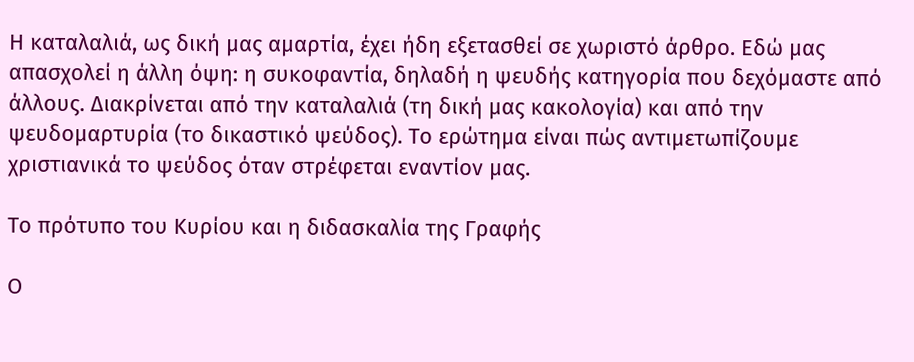Η καταλαλιά, ως δική μας αμαρτία, έχει ήδη εξετασθεί σε χωριστό άρθρο. Εδώ μας απασχολεί η άλλη όψη: η συκοφαντία, δηλαδή η ψευδής κατηγορία που δεχόμαστε από άλλους. Διακρίνεται από την καταλαλιά (τη δική μας κακολογία) και από την ψευδομαρτυρία (το δικαστικό ψεύδος). Το ερώτημα είναι πώς αντιμετωπίζουμε χριστιανικά το ψεύδος όταν στρέφεται εναντίον μας.

Το πρότυπο του Κυρίου και η διδασκαλία της Γραφής

Ο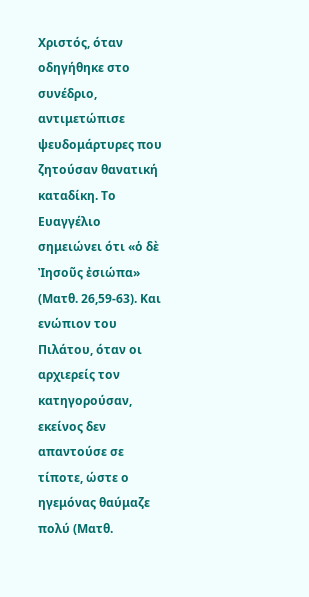Χριστός, όταν οδηγήθηκε στο συνέδριο, αντιμετώπισε ψευδομάρτυρες που ζητούσαν θανατική καταδίκη. Το Ευαγγέλιο σημειώνει ότι «ὁ δὲ Ἰησοῦς ἐσιώπα» (Ματθ. 26,59-63). Και ενώπιον του Πιλάτου, όταν οι αρχιερείς τον κατηγορούσαν, εκείνος δεν απαντούσε σε τίποτε, ώστε ο ηγεμόνας θαύμαζε πολύ (Ματθ.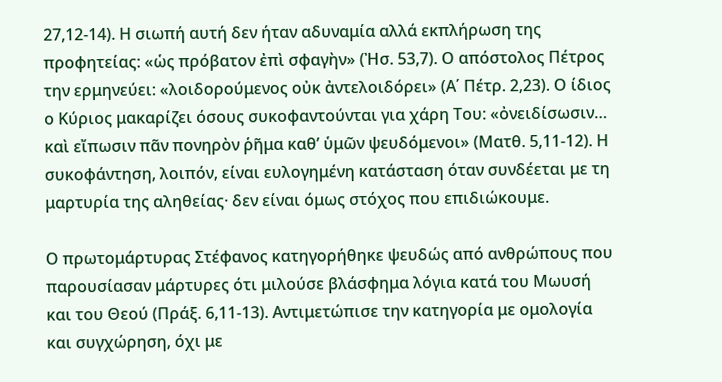27,12-14). Η σιωπή αυτή δεν ήταν αδυναμία αλλά εκπλήρωση της προφητείας: «ὡς πρόβατον ἐπὶ σφαγὴν» (Ἠσ. 53,7). Ο απόστολος Πέτρος την ερμηνεύει: «λοιδορούμενος οὐκ ἀντελοιδόρει» (Α΄ Πέτρ. 2,23). Ο ίδιος ο Κύριος μακαρίζει όσους συκοφαντούνται για χάρη Του: «ὀνειδίσωσιν… καὶ εἴπωσιν πᾶν πονηρὸν ῥῆμα καθ’ ὑμῶν ψευδόμενοι» (Ματθ. 5,11-12). Η συκοφάντηση, λοιπόν, είναι ευλογημένη κατάσταση όταν συνδέεται με τη μαρτυρία της αληθείας· δεν είναι όμως στόχος που επιδιώκουμε.

Ο πρωτομάρτυρας Στέφανος κατηγορήθηκε ψευδώς από ανθρώπους που παρουσίασαν μάρτυρες ότι μιλούσε βλάσφημα λόγια κατά του Μωυσή και του Θεού (Πράξ. 6,11-13). Αντιμετώπισε την κατηγορία με ομολογία και συγχώρηση, όχι με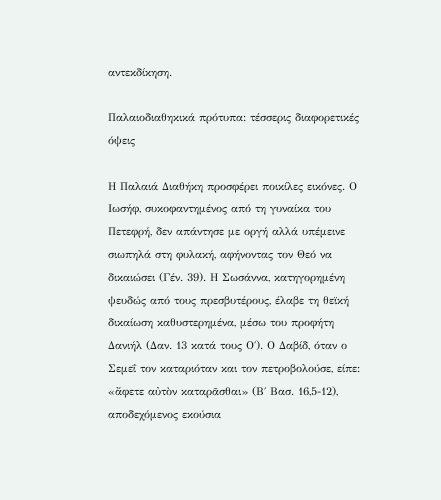αντεκδίκηση.

Παλαιοδιαθηκικά πρότυπα: τέσσερις διαφορετικές όψεις

Η Παλαιά Διαθήκη προσφέρει ποικίλες εικόνες. Ο Ιωσήφ, συκοφαντημένος από τη γυναίκα του Πετεφρή, δεν απάντησε με οργή αλλά υπέμεινε σιωπηλά στη φυλακή, αφήνοντας τον Θεό να δικαιώσει (Γέν. 39). Η Σωσάννα, κατηγορημένη ψευδώς από τους πρεσβυτέρους, έλαβε τη θεϊκή δικαίωση καθυστερημένα, μέσω του προφήτη Δανιήλ (Δαν. 13 κατά τους Ο΄). Ο Δαβίδ, όταν ο Σεμεΐ τον καταριόταν και τον πετροβολούσε, είπε: «ἄφετε αὐτὸν καταρᾶσθαι» (Β΄ Βασ. 16,5-12), αποδεχόμενος εκούσια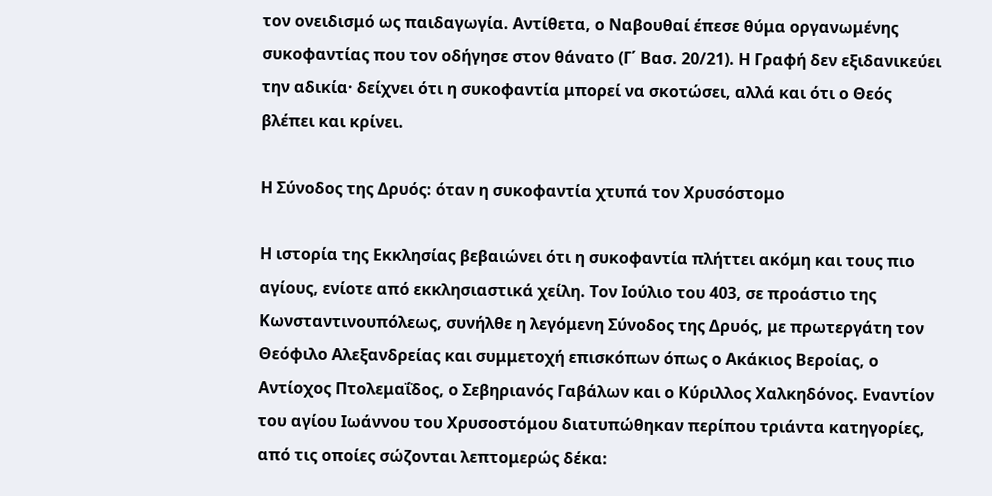τον ονειδισμό ως παιδαγωγία. Αντίθετα, ο Ναβουθαί έπεσε θύμα οργανωμένης συκοφαντίας που τον οδήγησε στον θάνατο (Γ΄ Βασ. 20/21). Η Γραφή δεν εξιδανικεύει την αδικία· δείχνει ότι η συκοφαντία μπορεί να σκοτώσει, αλλά και ότι ο Θεός βλέπει και κρίνει.

Η Σύνοδος της Δρυός: όταν η συκοφαντία χτυπά τον Χρυσόστομο

Η ιστορία της Εκκλησίας βεβαιώνει ότι η συκοφαντία πλήττει ακόμη και τους πιο αγίους, ενίοτε από εκκλησιαστικά χείλη. Τον Ιούλιο του 403, σε προάστιο της Κωνσταντινουπόλεως, συνήλθε η λεγόμενη Σύνοδος της Δρυός, με πρωτεργάτη τον Θεόφιλο Αλεξανδρείας και συμμετοχή επισκόπων όπως ο Ακάκιος Βεροίας, ο Αντίοχος Πτολεμαΐδος, ο Σεβηριανός Γαβάλων και ο Κύριλλος Χαλκηδόνος. Εναντίον του αγίου Ιωάννου του Χρυσοστόμου διατυπώθηκαν περίπου τριάντα κατηγορίες, από τις οποίες σώζονται λεπτομερώς δέκα: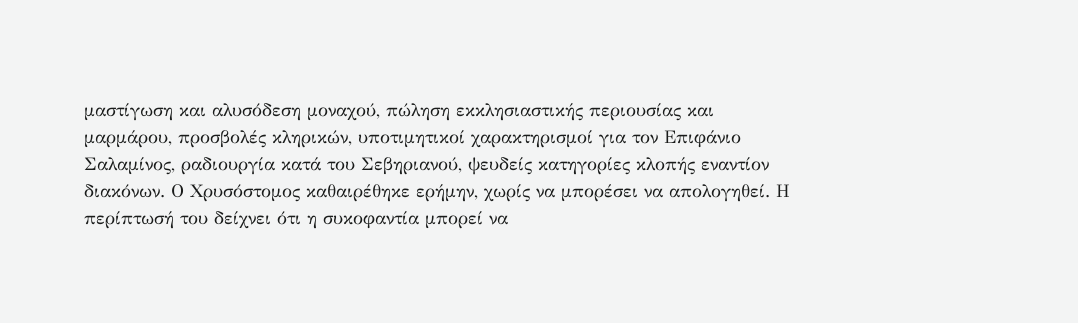μαστίγωση και αλυσόδεση μοναχού, πώληση εκκλησιαστικής περιουσίας και μαρμάρου, προσβολές κληρικών, υποτιμητικοί χαρακτηρισμοί για τον Επιφάνιο Σαλαμίνος, ραδιουργία κατά του Σεβηριανού, ψευδείς κατηγορίες κλοπής εναντίον διακόνων. Ο Χρυσόστομος καθαιρέθηκε ερήμην, χωρίς να μπορέσει να απολογηθεί. Η περίπτωσή του δείχνει ότι η συκοφαντία μπορεί να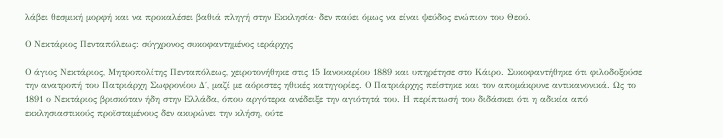λάβει θεσμική μορφή και να προκαλέσει βαθιά πληγή στην Εκκλησία· δεν παύει όμως να είναι ψεύδος ενώπιον του Θεού.

Ο Νεκτάριος Πενταπόλεως: σύγχρονος συκοφαντημένος ιεράρχης

Ο άγιος Νεκτάριος, Μητροπολίτης Πενταπόλεως, χειροτονήθηκε στις 15 Ιανουαρίου 1889 και υπηρέτησε στο Κάιρο. Συκοφαντήθηκε ότι φιλοδοξούσε την ανατροπή του Πατριάρχη Σωφρονίου Δ΄, μαζί με αόριστες ηθικές κατηγορίες. Ο Πατριάρχης πείστηκε και τον απομάκρυνε αντικανονικά. Ως το 1891 ο Νεκτάριος βρισκόταν ήδη στην Ελλάδα, όπου αργότερα ανέδειξε την αγιότητά του. Η περίπτωσή του διδάσκει ότι η αδικία από εκκλησιαστικούς προϊσταμένους δεν ακυρώνει την κλήση, ούτε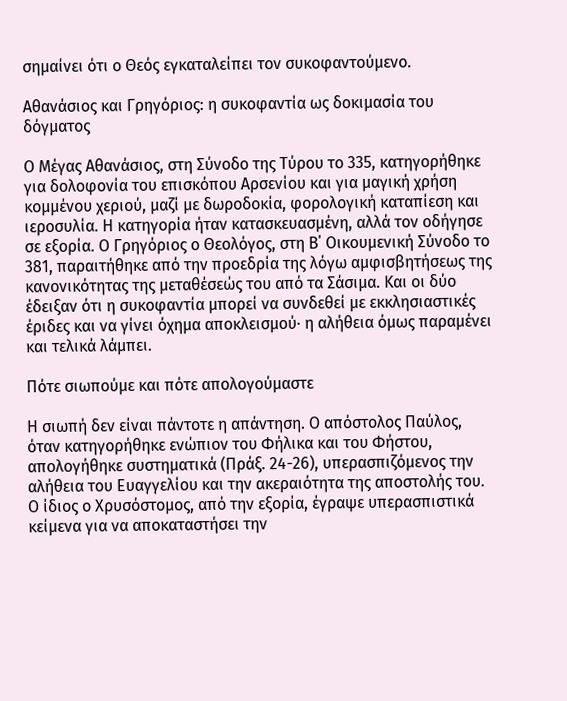σημαίνει ότι ο Θεός εγκαταλείπει τον συκοφαντούμενο.

Αθανάσιος και Γρηγόριος: η συκοφαντία ως δοκιμασία του δόγματος

Ο Μέγας Αθανάσιος, στη Σύνοδο της Τύρου το 335, κατηγορήθηκε για δολοφονία του επισκόπου Αρσενίου και για μαγική χρήση κομμένου χεριού, μαζί με δωροδοκία, φορολογική καταπίεση και ιεροσυλία. Η κατηγορία ήταν κατασκευασμένη, αλλά τον οδήγησε σε εξορία. Ο Γρηγόριος ο Θεολόγος, στη Β΄ Οικουμενική Σύνοδο το 381, παραιτήθηκε από την προεδρία της λόγω αμφισβητήσεως της κανονικότητας της μεταθέσεώς του από τα Σάσιμα. Και οι δύο έδειξαν ότι η συκοφαντία μπορεί να συνδεθεί με εκκλησιαστικές έριδες και να γίνει όχημα αποκλεισμού· η αλήθεια όμως παραμένει και τελικά λάμπει.

Πότε σιωπούμε και πότε απολογούμαστε

Η σιωπή δεν είναι πάντοτε η απάντηση. Ο απόστολος Παύλος, όταν κατηγορήθηκε ενώπιον του Φήλικα και του Φήστου, απολογήθηκε συστηματικά (Πράξ. 24-26), υπερασπιζόμενος την αλήθεια του Ευαγγελίου και την ακεραιότητα της αποστολής του. Ο ίδιος ο Χρυσόστομος, από την εξορία, έγραψε υπερασπιστικά κείμενα για να αποκαταστήσει την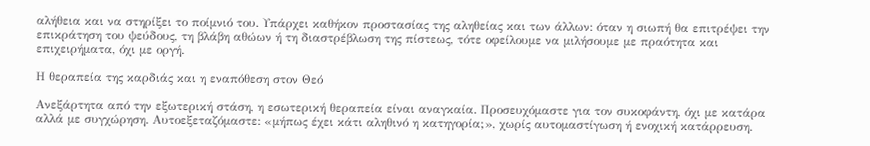αλήθεια και να στηρίξει το ποίμνιό του. Υπάρχει καθήκον προστασίας της αληθείας και των άλλων: όταν η σιωπή θα επιτρέψει την επικράτηση του ψεύδους, τη βλάβη αθώων ή τη διαστρέβλωση της πίστεως, τότε οφείλουμε να μιλήσουμε με πραότητα και επιχειρήματα, όχι με οργή.

Η θεραπεία της καρδιάς και η εναπόθεση στον Θεό

Ανεξάρτητα από την εξωτερική στάση, η εσωτερική θεραπεία είναι αναγκαία. Προσευχόμαστε για τον συκοφάντη, όχι με κατάρα αλλά με συγχώρηση. Αυτοεξεταζόμαστε: «μήπως έχει κάτι αληθινό η κατηγορία;», χωρίς αυτομαστίγωση ή ενοχική κατάρρευση.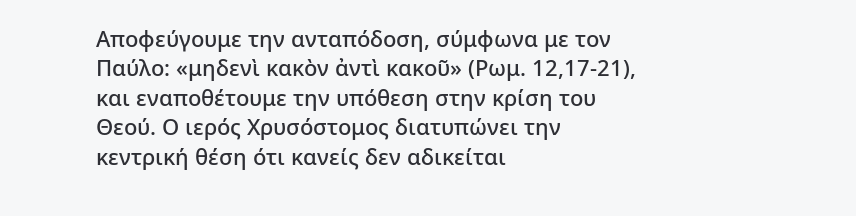Αποφεύγουμε την ανταπόδοση, σύμφωνα με τον Παύλο: «μηδενὶ κακὸν ἀντὶ κακοῦ» (Ρωμ. 12,17-21), και εναποθέτουμε την υπόθεση στην κρίση του Θεού. Ο ιερός Χρυσόστομος διατυπώνει την κεντρική θέση ότι κανείς δεν αδικείται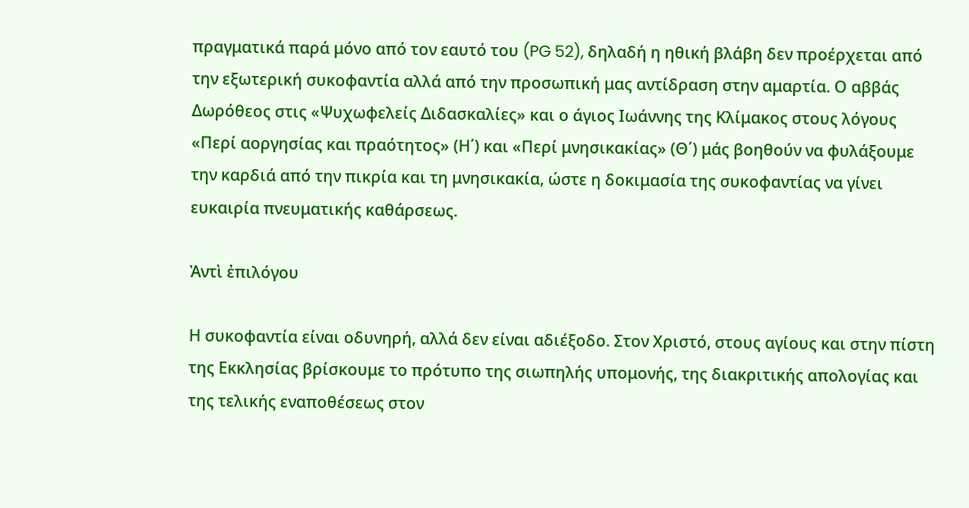πραγματικά παρά μόνο από τον εαυτό του (PG 52), δηλαδή η ηθική βλάβη δεν προέρχεται από την εξωτερική συκοφαντία αλλά από την προσωπική μας αντίδραση στην αμαρτία. Ο αββάς Δωρόθεος στις «Ψυχωφελείς Διδασκαλίες» και ο άγιος Ιωάννης της Κλίμακος στους λόγους «Περί αοργησίας και πραότητος» (Η΄) και «Περί μνησικακίας» (Θ΄) μάς βοηθούν να φυλάξουμε την καρδιά από την πικρία και τη μνησικακία, ώστε η δοκιμασία της συκοφαντίας να γίνει ευκαιρία πνευματικής καθάρσεως.

Ἀντὶ ἐπιλόγου

Η συκοφαντία είναι οδυνηρή, αλλά δεν είναι αδιέξοδο. Στον Χριστό, στους αγίους και στην πίστη της Εκκλησίας βρίσκουμε το πρότυπο της σιωπηλής υπομονής, της διακριτικής απολογίας και της τελικής εναποθέσεως στον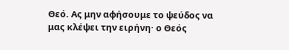Θεό. Ας μην αφήσουμε το ψεύδος να μας κλέψει την ειρήνη· ο Θεός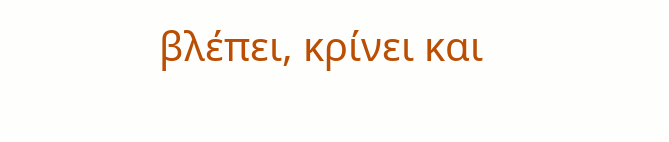βλέπει, κρίνει και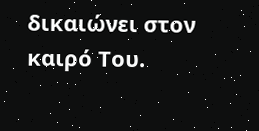δικαιώνει στον καιρό Του.